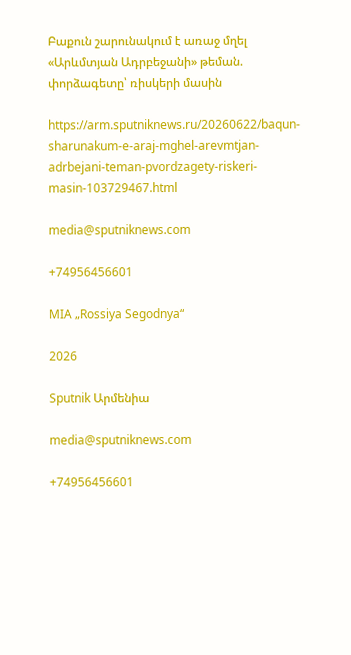Բաքուն շարունակում է առաջ մղել «Արևմտյան Ադրբեջանի» թեման. փորձագետը՝ ռիսկերի մասին

https://arm.sputniknews.ru/20260622/baqun-sharunakum-e-araj-mghel-arevmtjan-adrbejani-teman-pvordzagety-riskeri-masin-103729467.html

media@sputniknews.com

+74956456601

MIA „Rossiya Segodnya“

2026

Sputnik Արմենիա

media@sputniknews.com

+74956456601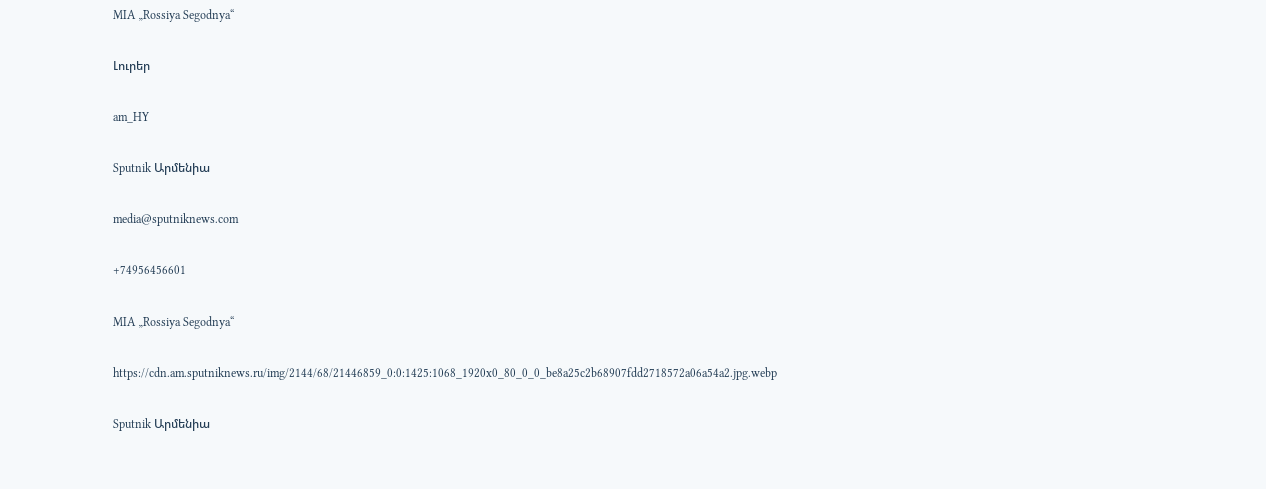MIA „Rossiya Segodnya“

Լուրեր

am_HY

Sputnik Արմենիա

media@sputniknews.com

+74956456601

MIA „Rossiya Segodnya“

https://cdn.am.sputniknews.ru/img/2144/68/21446859_0:0:1425:1068_1920x0_80_0_0_be8a25c2b68907fdd2718572a06a54a2.jpg.webp

Sputnik Արմենիա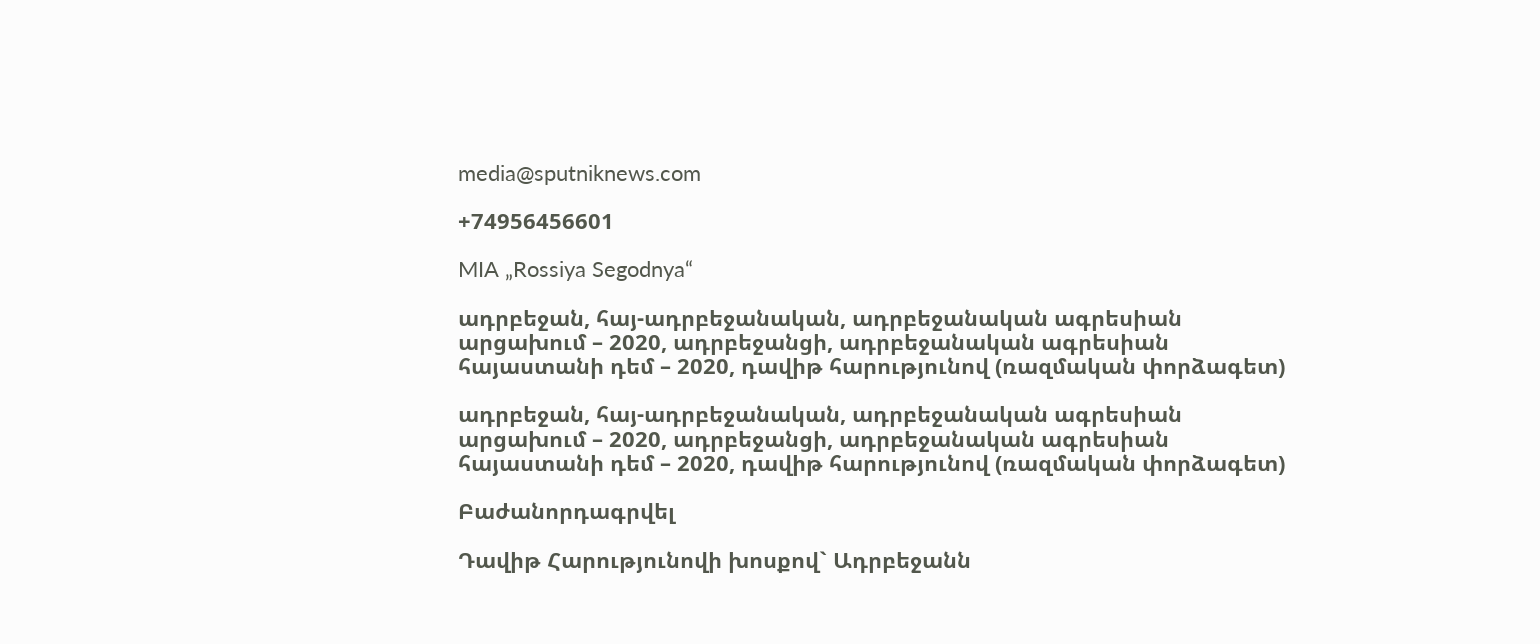media@sputniknews.com

+74956456601

MIA „Rossiya Segodnya“

ադրբեջան, հայ-ադրբեջանական, ադրբեջանական ագրեսիան արցախում – 2020, ադրբեջանցի, ադրբեջանական ագրեսիան հայաստանի դեմ – 2020, դավիթ հարությունով (ռազմական փորձագետ)

ադրբեջան, հայ-ադրբեջանական, ադրբեջանական ագրեսիան արցախում – 2020, ադրբեջանցի, ադրբեջանական ագրեսիան հայաստանի դեմ – 2020, դավիթ հարությունով (ռազմական փորձագետ)

Բաժանորդագրվել

Դավիթ Հարությունովի խոսքով` Ադրբեջանն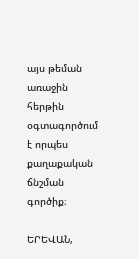այս թեման առաջին հերթին օգտագործում է որպես քաղաքական ճնշման գործիք։

ԵՐԵՎԱՆ,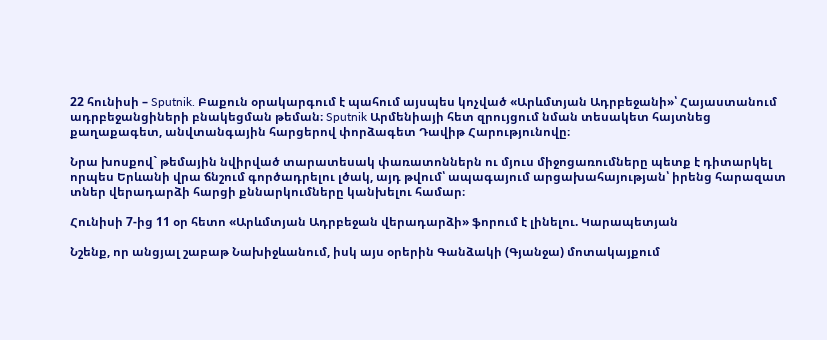22 հունիսի – Sputnik. Բաքուն օրակարգում է պահում այսպես կոչված «Արևմտյան Ադրբեջանի»՝ Հայաստանում ադրբեջանցիների բնակեցման թեման։ Sputnik Արմենիայի հետ զրույցում նման տեսակետ հայտնեց քաղաքագետ, անվտանգային հարցերով փորձագետ Դավիթ Հարությունովը։

Նրա խոսքով` թեմային նվիրված տարատեսակ փառատոններն ու մյուս միջոցառումները պետք է դիտարկել որպես Երևանի վրա ճնշում գործադրելու լծակ, այդ թվում՝ ապագայում արցախահայության՝ իրենց հարազատ տներ վերադարձի հարցի քննարկումները կանխելու համար։

Հունիսի 7-ից 11 օր հետո «Արևմտյան Ադրբեջան վերադարձի» ֆորում է լինելու. Կարապետյան

Նշենք, որ անցյալ շաբաթ Նախիջևանում, իսկ այս օրերին Գանձակի (Գյանջա) մոտակայքում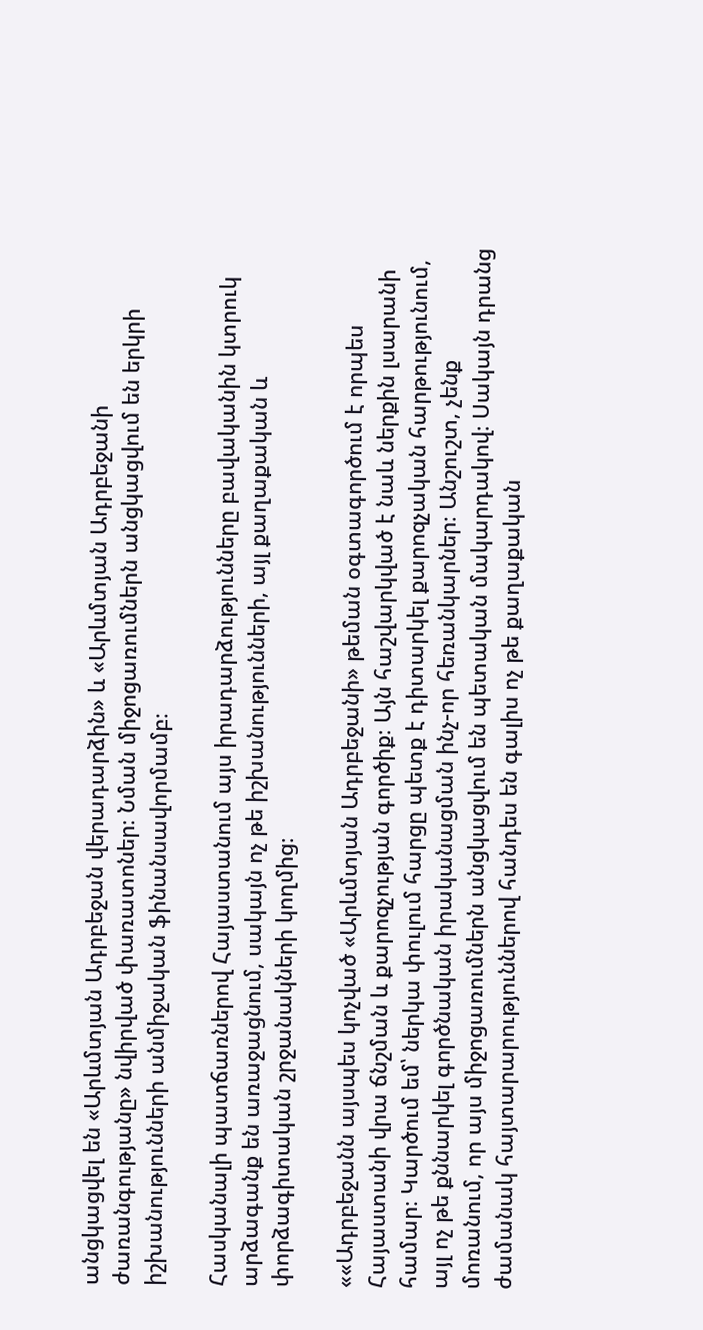անցկացվել են «Արևմտյան Ադրբեջան վերադարձին» և «Արևմտյան Ադրբեջանի ժառանգությանը» նվիրված փառատոներ։ Նման միջոցառումներն անցկացվում են երկրի իշխանությունների անմիջական ֆինանսավորմամբ։

Հասկանալի պատճառներով Հայաստանում այս իրադարձությունները բավականին կտրուկ արձագանք են առաջացնում, սակայն ոչ թե իշխանությունների, այլ քաղաքական և փորձագիտական շրջանակների կողմից։

««Ադրբեջանն այսպես կոչված «Արևմտյան Ադրբեջանի» թեման օգտագործում է որպես Հայաստանի վրա ճնշման և քարոզչության գործիք։ Այն հաշվարկված է նաև ներքին լսարանի համար։ Կարծում եմ՝ ներկա փուլում հարցը պետք է դիտարկել քարոզչական հարթությունում, այլ ոչ թե քննարկել գործնական իրականացման ինչ-որ հեռանկարներ։ Անշուշտ, չենք մոռանում, որ այս միջոցառումներն անցկացվում են պետական մակարդակով։ Սակայն դրանց ժամանակ հայտարարություններով հանդես են գալիս ոչ թե քաղաքական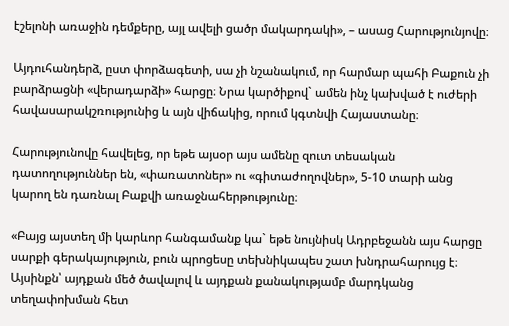էշելոնի առաջին դեմքերը, այլ ավելի ցածր մակարդակի», – ասաց Հարությունյովը։

Այդուհանդերձ, ըստ փորձագետի, սա չի նշանակում, որ հարմար պահի Բաքուն չի բարձրացնի «վերադարձի» հարցը։ Նրա կարծիքով` ամեն ինչ կախված է ուժերի հավասարակշռությունից և այն վիճակից, որում կգտնվի Հայաստանը։

Հարությունովը հավելեց, որ եթե այսօր այս ամենը զուտ տեսական դատողություններ են, «փառատոներ» ու «գիտաժողովներ», 5-10 տարի անց կարող են դառնալ Բաքվի առաջնահերթությունը։

«Բայց այստեղ մի կարևոր հանգամանք կա` եթե նույնիսկ Ադրբեջանն այս հարցը սարքի գերակայություն, բուն պրոցեսը տեխնիկապես շատ խնդրահարույց է։ Այսինքն՝ այդքան մեծ ծավալով և այդքան քանակությամբ մարդկանց տեղափոխման հետ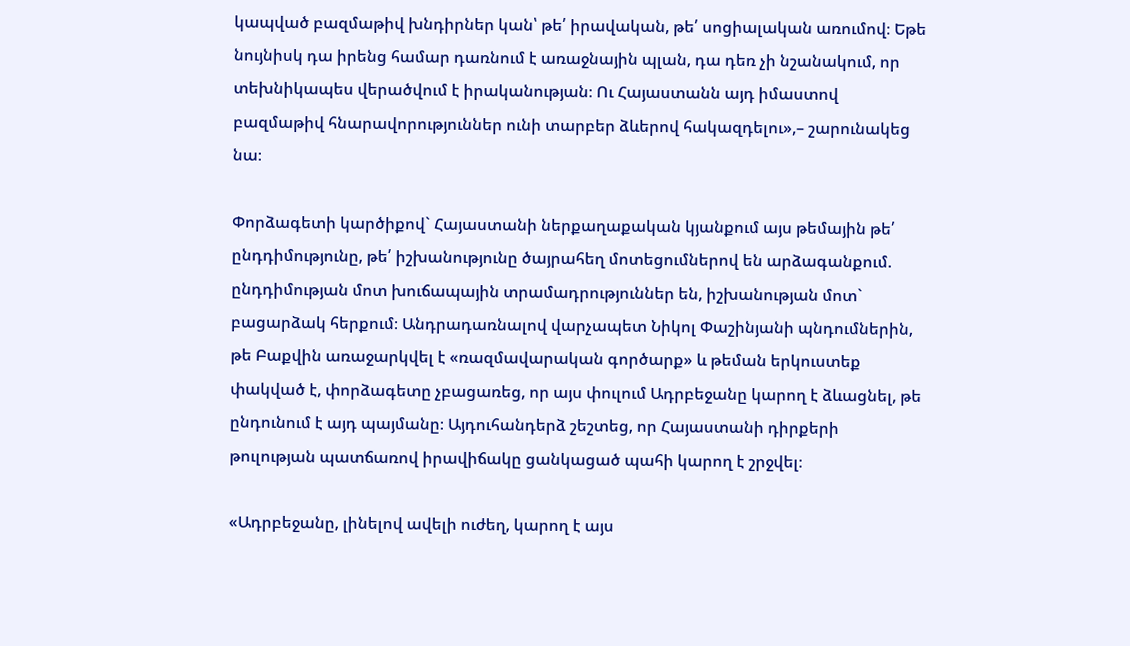կապված բազմաթիվ խնդիրներ կան՝ թե՛ իրավական, թե՛ սոցիալական առումով։ Եթե նույնիսկ դա իրենց համար դառնում է առաջնային պլան, դա դեռ չի նշանակում, որ տեխնիկապես վերածվում է իրականության։ Ու Հայաստանն այդ իմաստով բազմաթիվ հնարավորություններ ունի տարբեր ձևերով հակազդելու»,– շարունակեց նա։

Փորձագետի կարծիքով` Հայաստանի ներքաղաքական կյանքում այս թեմային թե՛ ընդդիմությունը, թե՛ իշխանությունը ծայրահեղ մոտեցումներով են արձագանքում. ընդդիմության մոտ խուճապային տրամադրություններ են, իշխանության մոտ` բացարձակ հերքում։ Անդրադառնալով վարչապետ Նիկոլ Փաշինյանի պնդումներին, թե Բաքվին առաջարկվել է «ռազմավարական գործարք» և թեման երկուստեք փակված է, փորձագետը չբացառեց, որ այս փուլում Ադրբեջանը կարող է ձևացնել, թե ընդունում է այդ պայմանը։ Այդուհանդերձ շեշտեց, որ Հայաստանի դիրքերի թուլության պատճառով իրավիճակը ցանկացած պահի կարող է շրջվել։

«Ադրբեջանը, լինելով ավելի ուժեղ, կարող է այս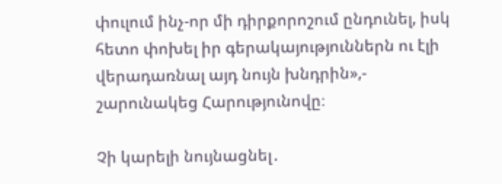փուլում ինչ-որ մի դիրքորոշում ընդունել, իսկ հետո փոխել իր գերակայություններն ու էլի վերադառնալ այդ նույն խնդրին»,- շարունակեց Հարությունովը։

Չի կարելի նույնացնել․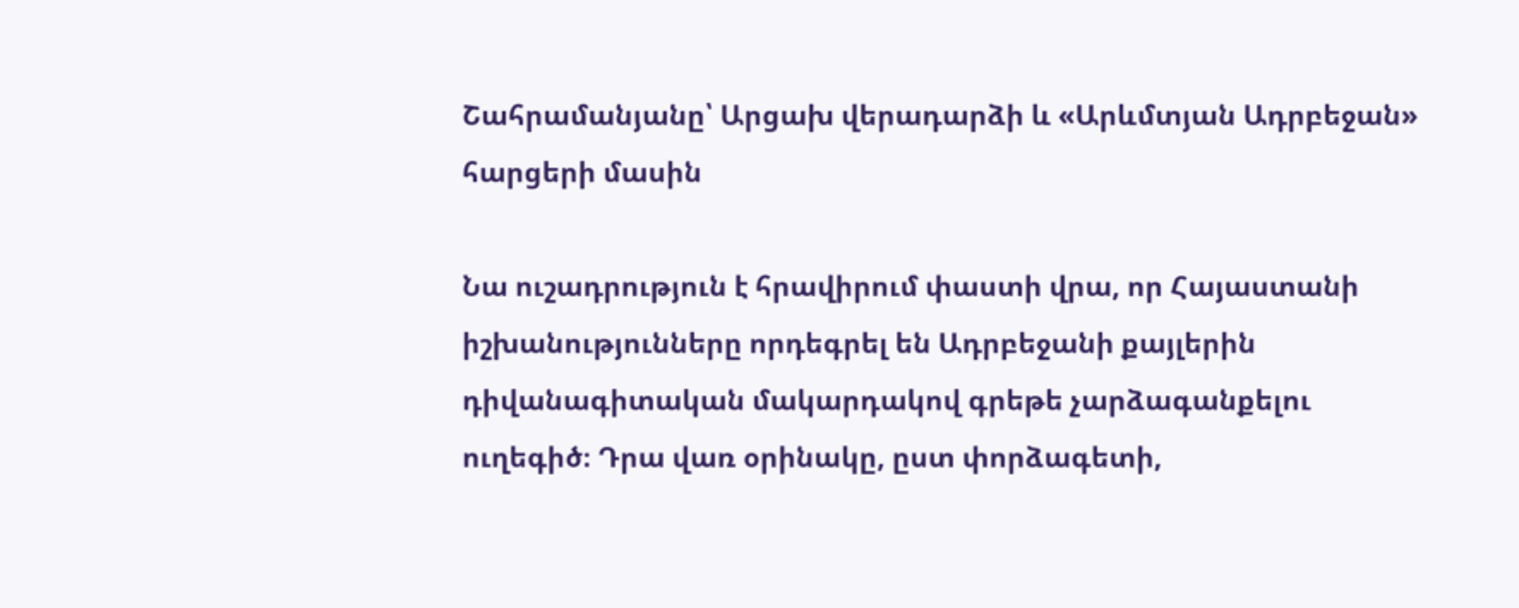Շահրամանյանը՝ Արցախ վերադարձի և «Արևմտյան Ադրբեջան» հարցերի մասին

Նա ուշադրություն է հրավիրում փաստի վրա, որ Հայաստանի իշխանությունները որդեգրել են Ադրբեջանի քայլերին դիվանագիտական մակարդակով գրեթե չարձագանքելու ուղեգիծ։ Դրա վառ օրինակը, ըստ փորձագետի,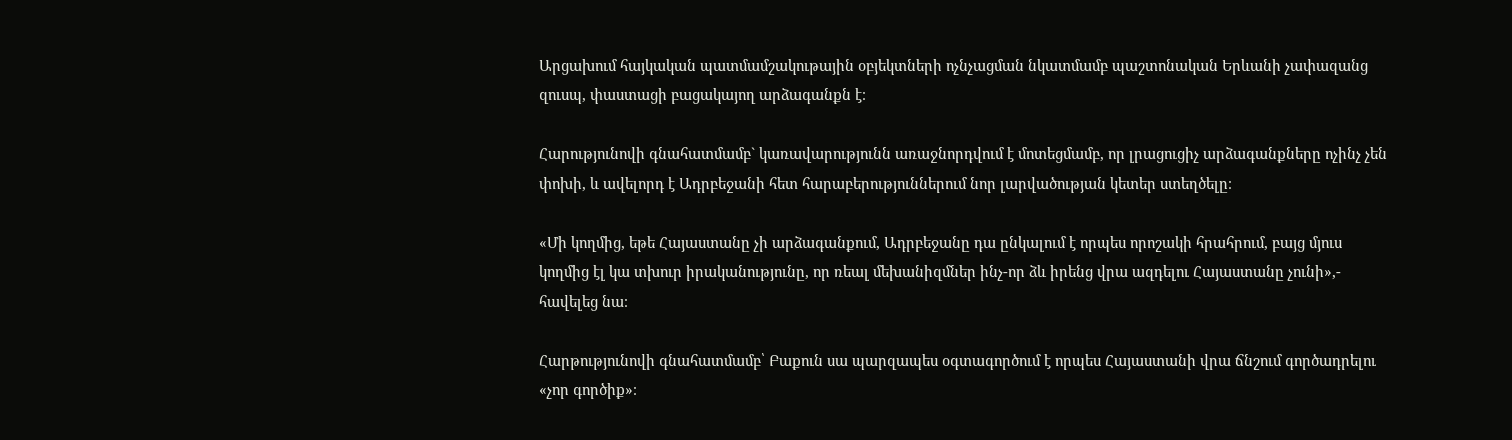Արցախում հայկական պատմամշակութային օբյեկտների ոչնչացման նկատմամբ պաշտոնական Երևանի չափազանց զուսպ, փաստացի բացակայող արձագանքն է։

Հարությունովի գնահատմամբ` կառավարությունն առաջնորդվում է մոտեցմամբ, որ լրացուցիչ արձագանքները ոչինչ չեն փոխի, և ավելորդ է Ադրբեջանի հետ հարաբերություններում նոր լարվածության կետեր ստեղծելը։

«Մի կողմից, եթե Հայաստանը չի արձագանքում, Ադրբեջանը դա ընկալում է որպես որոշակի հրահրում, բայց մյուս կողմից էլ կա տխուր իրականությունը, որ ռեալ մեխանիզմներ ինչ-որ ձև իրենց վրա ազդելու Հայաստանը չունի»,- հավելեց նա։

Հարթությունովի գնահատմամբ՝ Բաքուն սա պարզապես օգտագործում է որպես Հայաստանի վրա ճնշում գործադրելու «չոր գործիք»։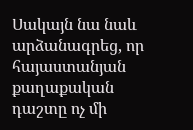Սակայն նա նաև արձանագրեց, որ հայաստանյան քաղաքական դաշտը ոչ մի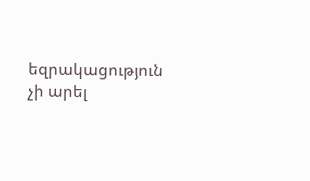եզրակացություն չի արել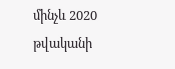մինչև 2020 թվականի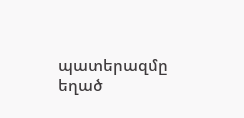պատերազմը եղած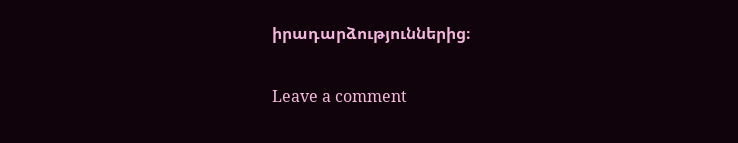իրադարձություններից։

Leave a comment